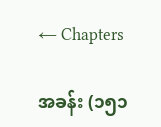← Chapters

အခန်း (၁၅၁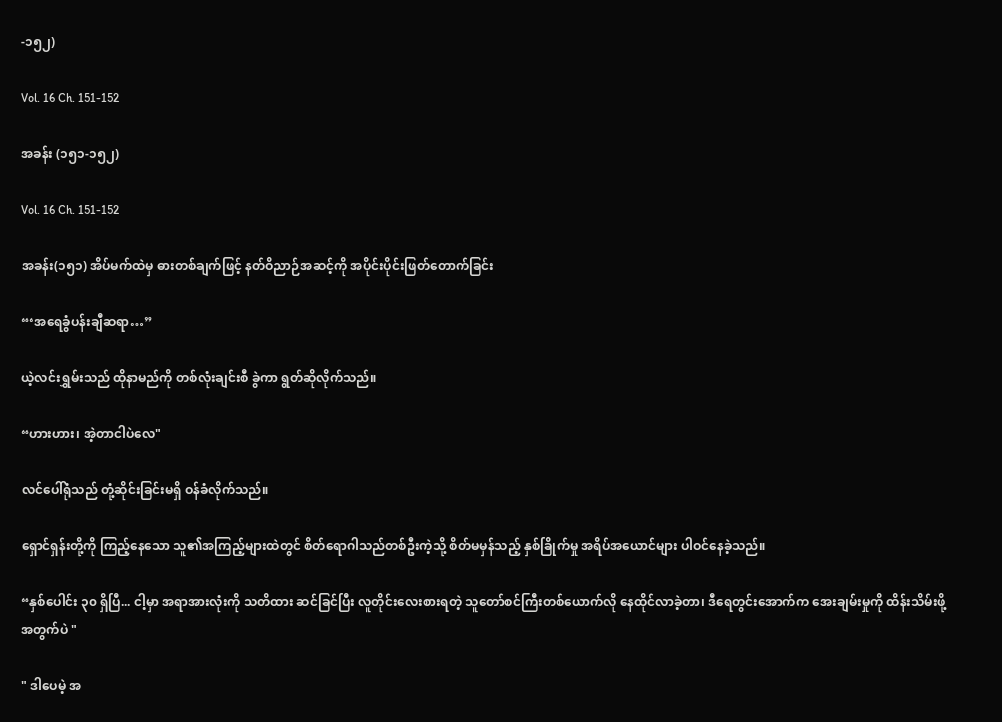-၁၅၂)

Vol. 16 Ch. 151-152

အခန်း (၁၅၁-၁၅၂)

Vol. 16 Ch. 151-152

အခန်း(၁၅၁) အိပ်မက်ထဲမှ ဓားတစ်ချက်ဖြင့် နတ်ဝိညာဉ်အဆင့်ကို အပိုင်းပိုင်းဖြတ်တောက်ခြင်း

“‘အရေခွံပန်းချီဆရာ…”

ယဲ့လင်းရွှမ်းသည် ထိုနာမည်ကို တစ်လုံးချင်းစီ ခွဲကာ ရွတ်ဆိုလိုက်သည်။

“ဟားဟား၊ အဲ့တာငါပဲလေ"

လင်ပေါ်ရုံသည် တုံ့ဆိုင်းခြင်းမရှိ ဝန်ခံလိုက်သည်။

ရှောင်ရှန်းတို့ကို ကြည့်နေသော သူ၏အကြည့်များထဲတွင် စိတ်ရောဂါသည်တစ်ဦးကဲ့သို့ စိတ်မမှန်သည့် နှစ်ခြိုက်မှု အရိပ်အယောင်များ ပါဝင်နေခဲ့သည်။

“နှစ်ပေါင်း ၃၀ ရှိပြီ... ငါ့မှာ အရာအားလုံးကို သတိထား ဆင်ခြင်ပြီး လူတိုင်းလေးစားရတဲ့ သူတော်စင်ကြီးတစ်ယောက်လို နေထိုင်လာခဲ့တာ၊ ဒီရေတွင်းအောက်က အေးချမ်းမှုကို ထိန်းသိမ်းဖို့အတွက်ပဲ "

" ဒါပေမဲ့ အ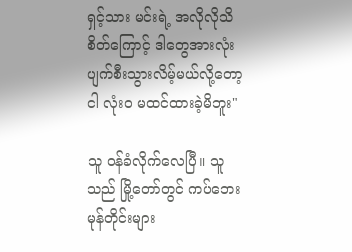ရှင့်သား မင်းရဲ့ အလိုလိုသိစိတ်ကြောင့် ဒါတွေအားလုံး ပျက်စီးသွားလိမ့်မယ်လို့တော့ ငါ လုံးဝ မထင်ထားခဲ့မိဘူး"

သူ ဝန်ခံလိုက်လေပြီ။ သူသည် မြို့တော်တွင် ကပ်ဘေးမုန်တိုင်းများ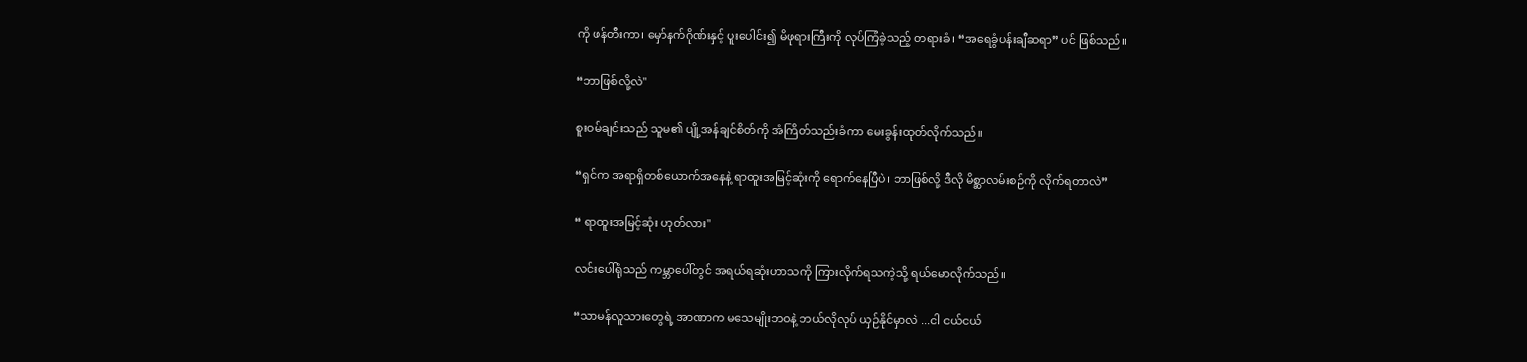ကို ဖန်တီးကာ၊ မှော်နက်ဂိုဏ်းနှင့် ပူးပေါင်း၍ မိဖုရားကြီးကို လုပ်ကြံခဲ့သည့် တရားခံ၊ “အရေခွံပန်းချီဆရာ” ပင် ဖြစ်သည်။

“ဘာဖြစ်လို့လဲ"

စူးဝမ်ချင်းသည် သူမ၏ ပျို့အန်ချင်စိတ်ကို အံကြိတ်သည်းခံကာ မေးခွန်းထုတ်လိုက်သည်။

“ရှင်က အရာရှိတစ်ယောက်အနေနဲ့ ရာထူးအမြင့်ဆုံးကို ရောက်နေပြီပဲ၊ ဘာဖြစ်လို့ ဒီလို မိစ္ဆာလမ်းစဉ်ကို လိုက်ရတာလဲ”

“ ရာထူးအမြင့်ဆုံး ဟုတ်လား"

လင်းပေါ်ရုံသည် ကမ္ဘာပေါ်တွင် အရယ်ရဆုံးဟာသကို ကြားလိုက်ရသကဲ့သို့ ရယ်မောလိုက်သည်။

“သာမန်လူသားတွေရဲ့ အာဏာက မသေမျိုးဘဝနဲ့ ဘယ်လိုလုပ် ယှဉ်နိုင်မှာလဲ ...ငါ ငယ်ငယ်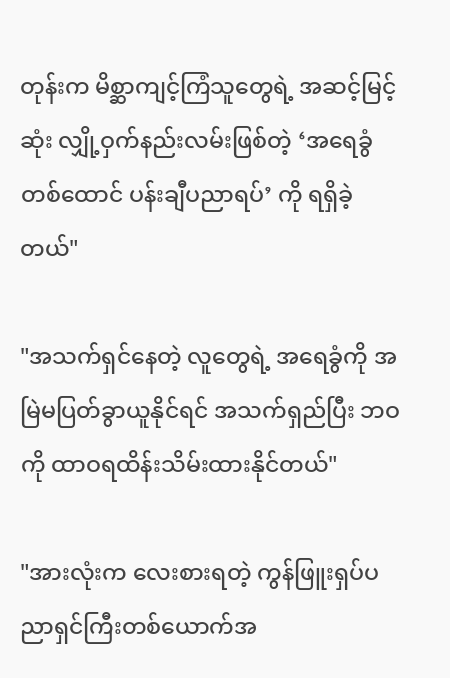တုန်းက မိစ္ဆာကျင့်ကြံသူတွေရဲ့ အဆင့်မြင့်ဆုံး လျှို့ဝှက်နည်းလမ်းဖြစ်တဲ့ ‘အရေခွံတစ်ထောင် ပန်းချီပညာရပ်’ ကို ရရှိခဲ့တယ်"

"အသက်ရှင်နေတဲ့ လူတွေရဲ့ အရေခွံကို အမြဲမပြတ်ခွာယူနိုင်ရင် အသက်ရှည်ပြီး ဘဝကို ထာဝရထိန်းသိမ်းထားနိုင်တယ်"

"အားလုံးက လေးစားရတဲ့ ကွန်ဖြူးရှပ်ပညာရှင်ကြီးတစ်ယောက်အ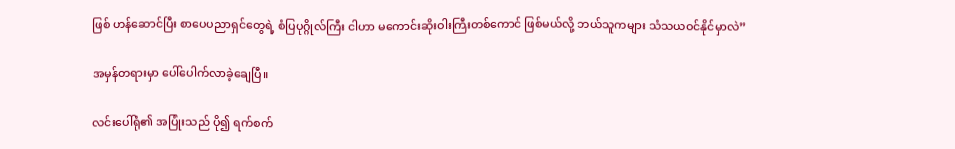ဖြစ် ဟန်ဆောင်ပြီး စာပေပညာရှင်တွေရဲ့ စံပြပုဂ္ဂိုလ်ကြီး ငါဟာ မကောင်းဆိုးဝါးကြီးတစ်ကောင် ဖြစ်မယ်လို့ ဘယ်သူကများ သံသယဝင်နိုင်မှာလဲ”

အမှန်တရားမှာ ပေါ်ပေါက်လာခဲ့ချေပြီ။

လင်းပေါ်ရုံ၏ အပြုံးသည် ပို၍ ရက်စက်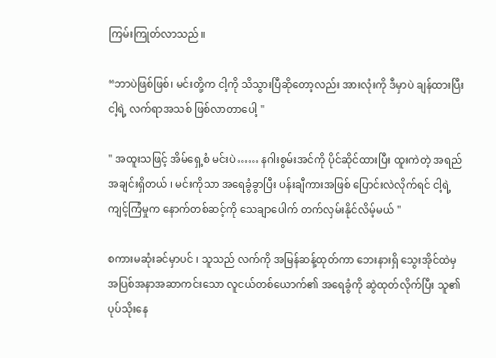ကြမ်းကြုတ်လာသည်။

“ဘာပဲဖြစ်ဖြစ်၊ မင်းတို့က ငါ့ကို သိသွားပြီဆိုတော့လည်း အားလုံးကို ဒီမှာပဲ ချန်ထားပြီး ငါ့ရဲ့ လက်ရာအသစ် ဖြစ်လာတာပေါ့ "

" အထူးသဖြင့် အိမ်ရှေ့စံ မင်းပဲ…… နဂါးစွမ်းအင်ကို ပိုင်ဆိုင်ထားပြီး ထူးကဲတဲ့ အရည်အချင်းရှိတယ် ၊ မင်းကိုသာ အရေခွံခွာပြီး ပန်းချီကားအဖြစ် ပြောင်းလဲလိုက်ရင် ငါ့ရဲ့ ကျင့်ကြံမှုက နောက်တစ်ဆင့်ကို သေချာပေါက် တက်လှမ်းနိုင်လိမ့်မယ် "

စကားမဆုံးခင်မှာပင် ၊ သူသည် လက်ကို အမြန်ဆန့်ထုတ်ကာ ဘေးနားရှိ သွေးအိုင်ထဲမှ အပြစ်အနာအဆာကင်းသော လူငယ်တစ်ယောက်၏ အရေခွံကို ဆွဲထုတ်လိုက်ပြီး သူ၏ ပုပ်သိုးနေ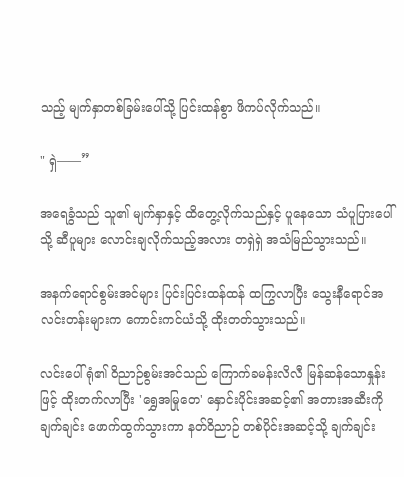သည့် မျက်နှာတစ်ခြမ်းပေါ်သို့ ပြင်းထန်စွာ ဖိကပ်လိုက်သည်။

" ရှဲ——”

အရေခွံသည် သူ၏ မျက်နှာနှင့် ထိတွေ့လိုက်သည်နှင့် ပူနေသော သံပူပြားပေါ်သို့ ဆီပူများ လောင်းချလိုက်သည့်အလား တရှဲရှဲ အသံမြည်သွားသည်။

အနက်ရောင်စွမ်းအင်များ ပြင်းပြင်းထန်ထန် ထကြွလာပြီး သွေးနီရောင်အလင်းတန်းများက ကောင်းကင်ယံသို့ ထိုးတတ်သွားသည်။

လင်းပေါ်ရုံ၏ ဝိညာဉ်စွမ်းအင်သည် ကြောက်ခမန်းလိလီ မြန်ဆန်သောနှုန်းဖြင့် ထိုးတက်လာပြီး 'ရွှေအမြုတေ' နှောင်းပိုင်းအဆင့်၏ အတားအဆီးကို ချက်ချင်း ဖောက်ထွက်သွားကာ နတ်ဝိညာဉ် တစ်ပိုင်းအဆင့်သို့ ချက်ချင်း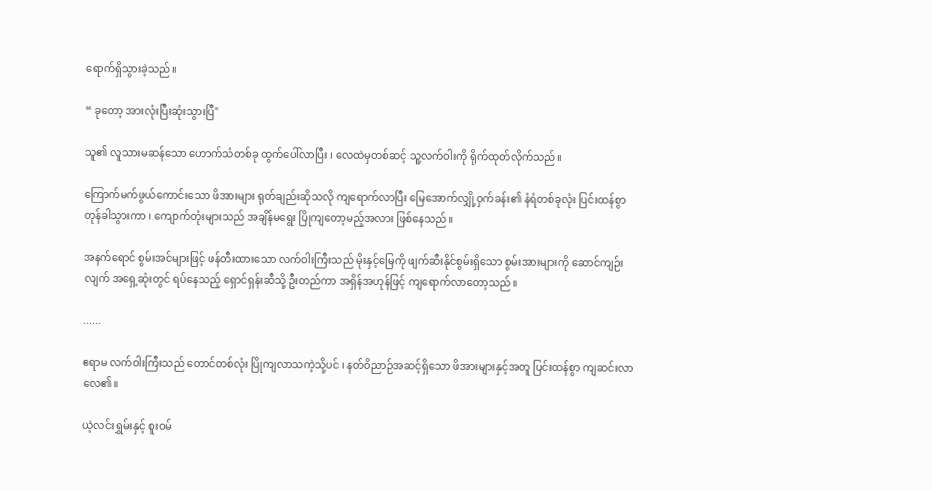ရောက်ရှိသွားခဲ့သည်။

“ ခုတော့ အားလုံးပြီး‌ဆုံးသွားပြီ"

သူ၏ လူသားမဆန်သော ဟောက်သံတစ်ခု ထွက်ပေါ်လာပြီး ၊ လေထဲမှတစ်ဆင့် သူ့လက်ဝါးကို ရိုက်ထုတ်လိုက်သည်။

ကြောက်မက်ဖွယ်ကောင်းသော ဖိအားများ ရုတ်ချည်းဆိုသလို ကျရောက်လာပြီး မြေအောက်လျှို့ဝှက်ခန်း၏ နံရံတစ်ခုလုံး ပြင်းထန်စွာ တုန်ခါသွားကာ ၊ ကျောက်တုံးများသည် အချိန်မရွေး ပြိုကျတော့မည့်အလား ဖြစ်နေသည်။

အနက်ရောင် စွမ်းအင်များဖြင့် ဖန်တီးထားသော လက်ဝါးကြီးသည် မိုးနှင့်မြေကို ဖျက်ဆီးနိုင်စွမ်းရှိသော စွမ်းအားများကို ဆောင်ကျဉ်းလျက် အရှေ့ဆုံးတွင် ရပ်နေသည့် ရှောင်ရှန်းဆီသို့ ဦးတည်ကာ အရှိန်အဟုန်ဖြင့် ကျရောက်လာတော့သည်။

......

ဧရာမ လက်ဝါးကြီးသည် တောင်တစ်လုံး ပြိုကျလာသကဲ့သို့ပင် ၊ နတ်ဝိညာဉ်အဆင့်ရှိသော ဖိအားများနှင့်အတူ ပြင်းထန်စွာ ကျဆင်းလာလေ၏။

ယဲ့လင်းရွှမ်းနှင့် စူးဝမ်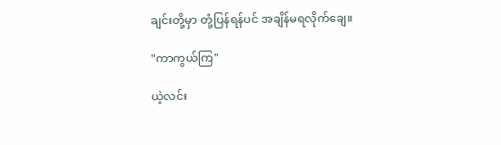ချင်းတို့မှာ တုံ့ပြန်ရန်ပင် အချိန်မရလိုက်ချေ။

"ကာကွယ်ကြ"

ယဲ့လင်း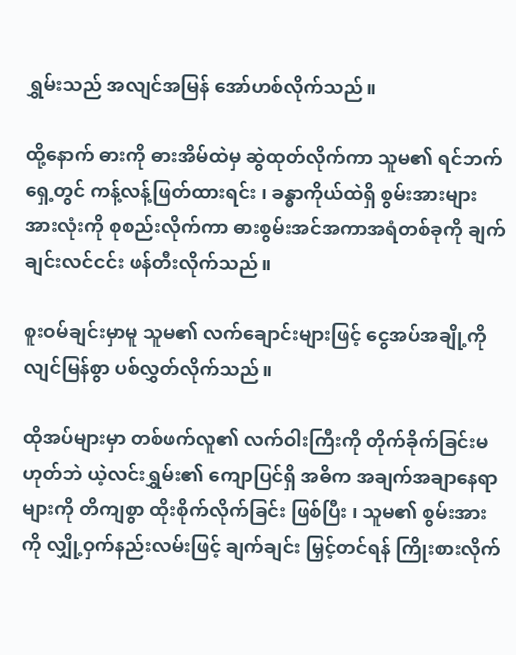ရွှမ်းသည် အလျင်အမြန် အော်ဟစ်လိုက်သည်။

ထို့နောက် ဓားကို ဓားအိမ်ထဲမှ ဆွဲထုတ်လိုက်ကာ သူမ၏ ရင်ဘက်ရှေ့တွင် ကန့်လန့်ဖြတ်ထားရင်း ၊ ခန္ဓာကိုယ်ထဲရှိ စွမ်းအားများ အားလုံးကို စုစည်းလိုက်ကာ ဓားစွမ်းအင်အကာအရံတစ်ခုကို ချက်ချင်းလင်ငင်း ဖန်တီးလိုက်သည်။

စူးဝမ်ချင်းမှာမူ သူမ၏ လက်ချောင်းများဖြင့် ငွေအပ်အချို့ကို လျင်မြန်စွာ ပစ်လွှတ်လိုက်သည်။

ထိုအပ်များမှာ တစ်ဖက်လူ၏ လက်ဝါးကြီးကို တိုက်ခိုက်ခြင်းမဟုတ်ဘဲ ယဲ့လင်းရွှမ်း၏ ကျောပြင်ရှိ အဓိက အချက်အချာနေရာများကို တိကျစွာ ထိုးစိုက်လိုက်ခြင်း ဖြစ်ပြီး ၊ သူမ၏ စွမ်းအားကို လျှို့ဝှက်နည်းလမ်းဖြင့် ချက်ချင်း မြှင့်တင်ရန် ကြိုးစားလိုက်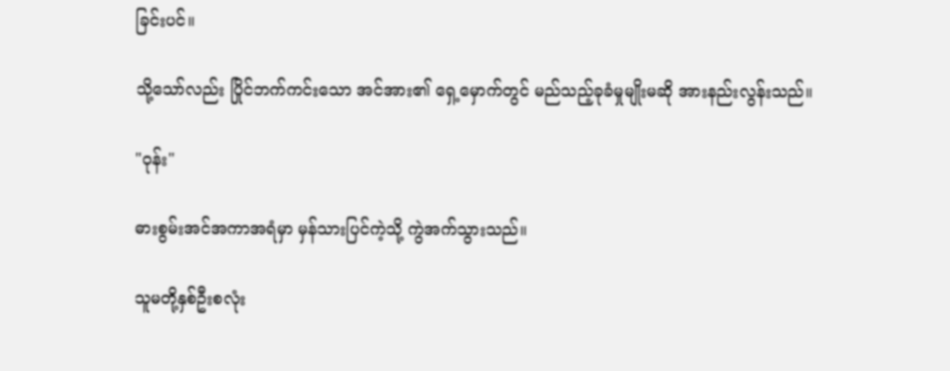ခြင်းပင်။

သို့သော်လည်း ပြိုင်ဘက်ကင်းသော အင်အား၏ ရှေ့မှောက်တွင် မည်သည့်ခုခံမှုမျိုးမဆို အားနည်းလွန်းသည်။

"ဝုန်း"

ဓားစွမ်းအင်အကာအရံမှာ မှန်သားပြင်ကဲ့သို့ ကွဲအက်သွားသည်။

သူမတို့နှစ်ဦးစလုံး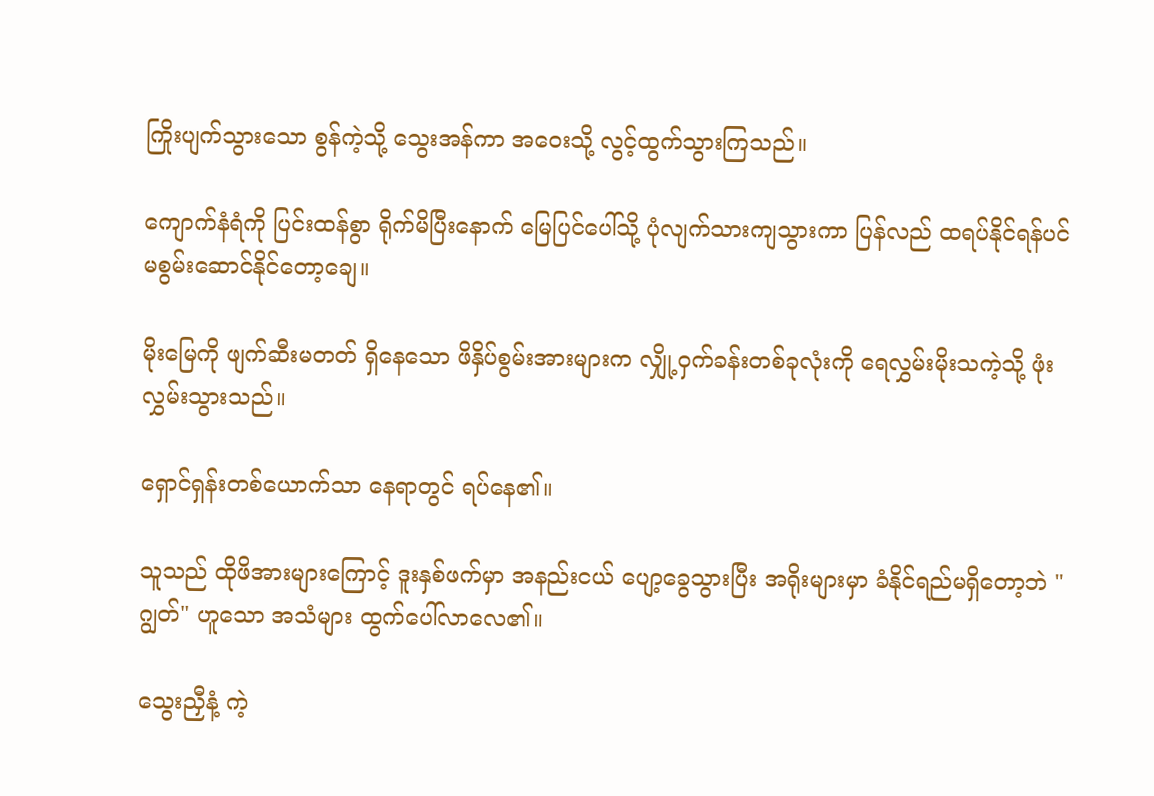ကြိုးပျက်သွားသော စွန်ကဲ့သို့ သွေးအန်ကာ အဝေးသို့ လွင့်ထွက်သွားကြသည်။

ကျောက်နံရံကို ပြင်းထန်စွာ ရိုက်မိပြီးနောက် မြေပြင်ပေါ်သို့ ပုံလျက်သားကျသွားကာ ပြန်လည် ထရပ်နိုင်ရန်ပင် မစွမ်းဆောင်နိုင်တော့ချေ။

မိုးမြေကို ဖျက်ဆီးမတတ် ရှိနေသော ဖိနှိပ်စွမ်းအားများက လျှို့ဝှက်ခန်းတစ်ခုလုံးကို ရေလွှမ်းမိုးသကဲ့သို့ ဖုံးလွှမ်းသွားသည်။

ရှောင်ရှန်းတစ်ယောက်သာ နေရာတွင် ရပ်နေ၏။

သူသည် ထိုဖိအားများကြောင့် ဒူးနှစ်ဖက်မှာ အနည်းငယ် ပျော့ခွေသွားပြီး အရိုးများမှာ ခံနိုင်ရည်မရှိတော့ဘဲ "ဂျွတ်" ဟူသော အသံများ ထွက်ပေါ်လာလေ၏။

သွေးညှီနံ့ ကဲ့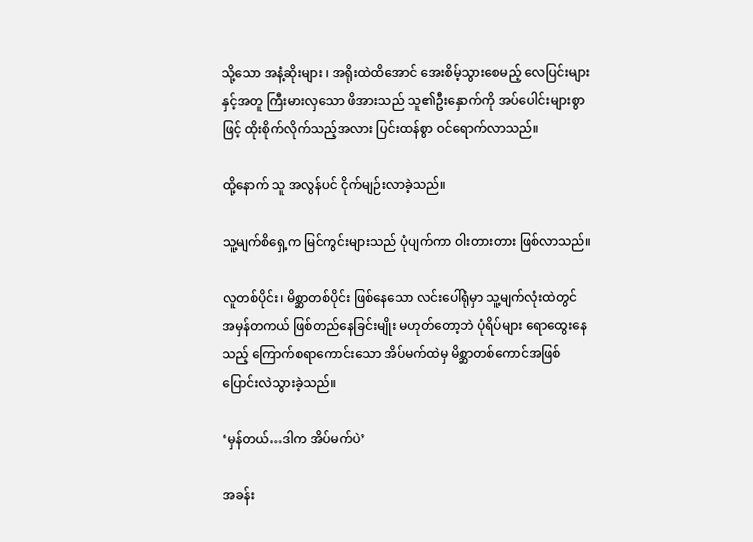သို့သော အနံ့ဆိုးများ ၊ အရိုးထဲထိအောင် အေးစိမ့်သွားစေမည့် လေပြင်းများနှင့်အတူ ကြီးမားလှသော ဖိအားသည် သူ၏ဦးနှောက်ကို အပ်ပေါင်းများစွာဖြင့် ထိုးစိုက်လိုက်သည့်အလား ပြင်းထန်စွာ ဝင်ရောက်လာသည်။

ထို့နောက် သူ အလွန်ပင် ငိုက်မျဉ်းလာခဲ့သည်။

သူ့မျက်စိရှေ့က မြင်ကွင်းများသည် ပုံပျက်ကာ ဝါးတားတား ဖြစ်လာသည်။

လူတစ်ပိုင်း၊ မိစ္ဆာတစ်ပိုင်း ဖြစ်နေသော လင်းပေါ်ရုံမှာ သူ့မျက်လုံးထဲတွင် အမှန်တကယ် ဖြစ်တည်နေခြင်းမျိုး မဟုတ်တော့ဘဲ ပုံရိပ်များ ရောထွေးနေသည့် ကြောက်စရာကောင်းသော အိပ်မက်ထဲမှ မိစ္ဆာတစ်ကောင်အဖြစ် ပြောင်းလဲသွားခဲ့သည်။

‘မှန်တယ်…ဒါက အိပ်မက်ပဲ’

အခန်း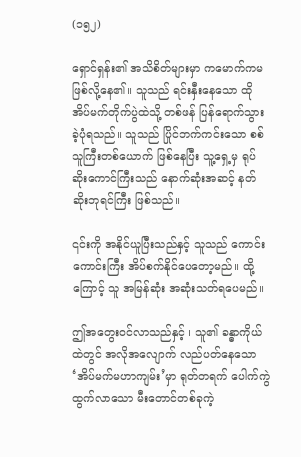(၁၅၂)

ရှောင်ရှန်း၏ အသိစိတ်များမှာ ကမောက်ကမ ဖြစ်လို့နေ၏။ သူသည် ရင်းနှီးနေသော ထိုအိပ်မက်တိုက်ပွဲထဲသို့ တစ်ဖန် ပြန်ရောက်သွားခဲ့ပုံရသည်။ သူသည် ပြိုင်ဘက်ကင်းသော စစ်သူကြီးတစ်ယောက် ဖြစ်နေပြီး သူ့ရှေ့မှ ရုပ်ဆိုးကောင်ကြီးသည် နောက်ဆုံးအဆင့် နတ်ဆိုးဘုရင်ကြီး ဖြစ်သည်။

၎င်းကို အနိုင်ယူပြီးသည်နှင့် သူသည် ကောင်းကောင်းကြီး အိပ်စက်နိုင်ပေတော့မည်။ ထို့ကြောင့် သူ အမြန်ဆုံး အ‌ဆုံးသတ်ရပေမည်။

ဤအတွေးဝင်လာသည်နှင့် ၊ သူ၏ ခန္ဓာကိုယ်ထဲတွင် အလိုအလျောက် လည်ပတ်နေသော ‘အိပ်မက်မဟာကျမ်း’မှာ ရုတ်တရက် ပေါက်ကွဲထွက်လာသော မီးတောင်တစ်ခုကဲ့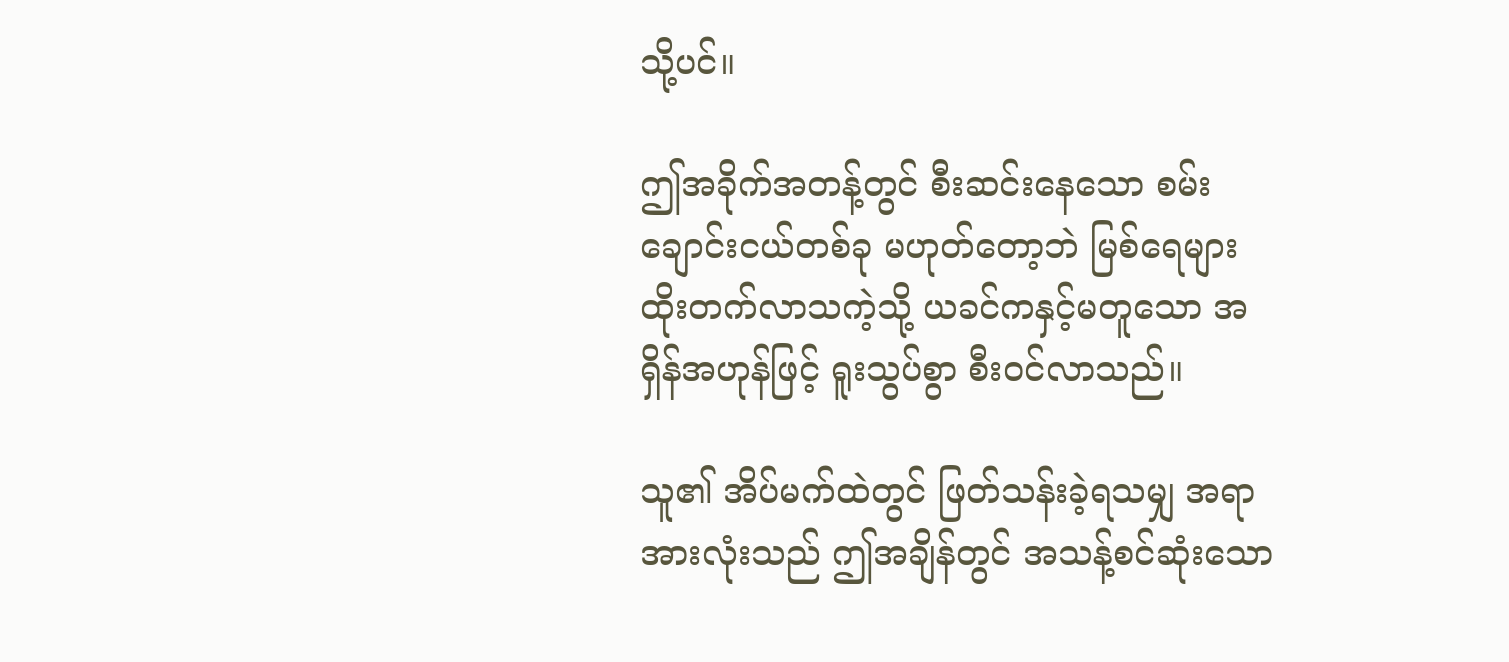သို့ပင်။

ဤအခိုက်အတန့်တွင် စီးဆင်းနေသော စမ်းချောင်းငယ်တစ်ခု မဟုတ်တော့ဘဲ မြစ်ရေများ ထိုးတက်လာသကဲ့သို့ ယခင်ကနှင့်မတူသော အရှိန်အဟုန်ဖြင့် ရူးသွပ်စွာ စီးဝင်လာသည်။

သူ၏ အိပ်မက်ထဲတွင် ဖြတ်သန်းခဲ့ရသမျှ အရာအားလုံးသည် ဤအချိန်တွင် အသန့်စင်ဆုံးသော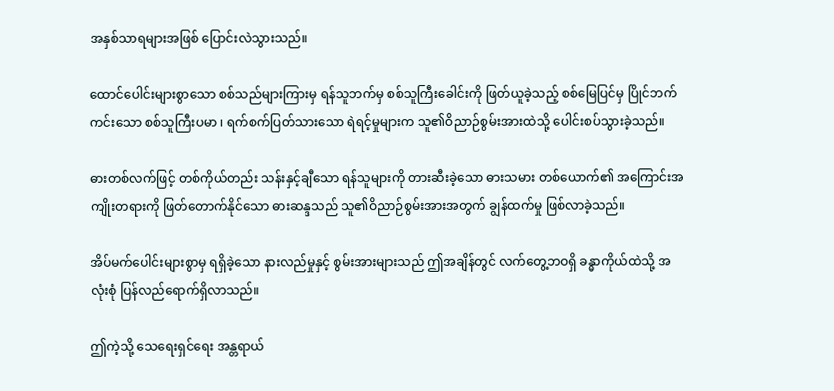အနှစ်သာရများအဖြစ် ပြောင်းလဲသွားသည်။

ထောင်ပေါင်းများစွာသော စစ်သည်များကြားမှ ရန်သူဘက်မှ စစ်သူကြီးခေါင်းကို ဖြတ်ယူခဲ့သည့် စစ်မြေပြင်မှ ပြိုင်ဘက်ကင်းသော စစ်သူကြီးပမာ ၊ ရက်စက်ပြတ်သားသော ရဲရင့်မှုများက သူ၏ဝိညာဉ်စွမ်းအားထဲသို့ ပေါင်းစပ်သွားခဲ့သည်။

ဓားတစ်လက်ဖြင့် တစ်ကိုယ်တည်း သန်းနှင့်ချီသော ရန်သူများကို တားဆီးခဲ့သော ဓားသမား တစ်ယောက်၏ အကြောင်းအကျိုးတရားကို ဖြတ်တောက်နိုင်သော ဓားဆန္ဒသည် သူ၏ဝိညာဉ်စွမ်းအားအတွက် ချွန်ထက်မှု ဖြစ်လာခဲ့သည်။

အိပ်မက်ပေါင်းများစွာမှ ရရှိခဲ့သော နားလည်မှုနှင့် စွမ်းအားများသည် ဤအချိန်တွင် လက်တွေ့ဘဝရှိ ခန္ဓာကိုယ်ထဲသို့ အလုံးစုံ ပြန်လည်ရောက်ရှိလာသည်။

ဤကဲ့သို့ သေရေးရှင်ရေး အန္တရာယ်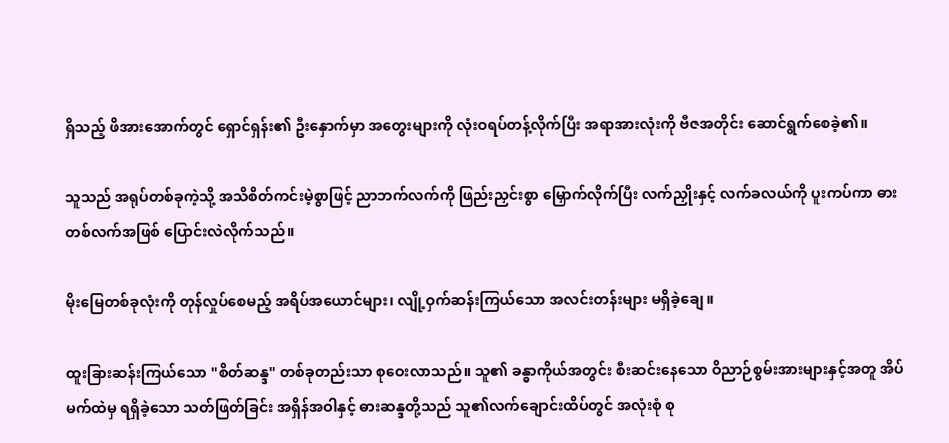ရှိသည့် ဖိအားအောက်တွင် ရှောင်ရှန်း၏ ဦးနှောက်မှာ အတွေးများကို လုံးဝရပ်တန့်လိုက်ပြီး အရာအားလုံးကို ဗီဇအတိုင်း ဆောင်ရွက်စေခဲ့၏။

သူသည် အရုပ်တစ်ခုကဲ့သို့ အသိစိတ်ကင်းမဲ့စွာဖြင့် ညာဘက်လက်ကို ဖြည်းညှင်းစွာ မြှောက်လိုက်ပြီး လက်ညှိုးနှင့် လက်ခလယ်ကို ပူးကပ်ကာ ဓားတစ်လက်အဖြစ် ပြောင်းလဲလိုက်သည်။

မိုးမြေတစ်ခုလုံးကို တုန်လှုပ်စေမည့် အရိပ်အယောင်များ၊ လျို့ဝှက်ဆန်းကြယ်သော အလင်းတန်းများ မရှိခဲ့ချေ။

ထူးခြားဆန်းကြယ်သော "စိတ်ဆန္ဒ" တစ်ခုတည်းသာ စုဝေးလာသည်။ သူ၏ ခန္ဓာကိုယ်အတွင်း စီးဆင်းနေသော ဝိညာဉ်စွမ်းအားများနှင့်အတူ အိပ်မက်ထဲမှ ရရှိခဲ့သော သတ်ဖြတ်ခြင်း အရှိန်အဝါနှင့် ဓားဆန္ဒတို့သည် သူ၏လက်ချောင်းထိပ်တွင် အလုံးစုံ စု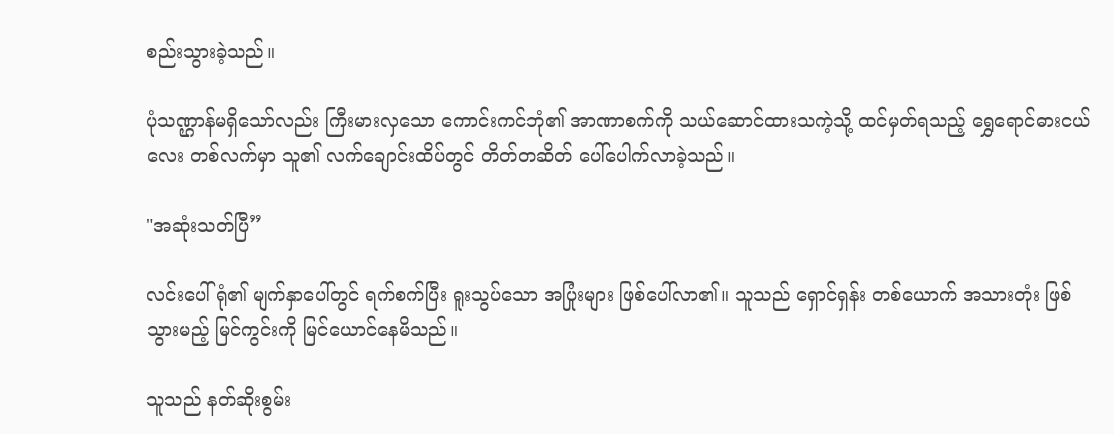စည်းသွားခဲ့သည်။

ပုံသဏ္ဌာန်မရှိသော်လည်း ကြီးမားလှသော ကောင်းကင်ဘုံ၏ အာဏာစက်ကို သယ်ဆောင်ထားသကဲ့သို့ ထင်မှတ်ရသည့် ရွှေရောင်ဓားငယ်လေး တစ်လက်မှာ သူ၏ လက်ချောင်းထိပ်တွင် တိတ်တဆိတ် ပေါ်ပေါက်လာခဲ့သည်။

"အဆုံးသတ်ပြီ”

လင်းပေါ်ရုံ၏ မျက်နှာပေါ်တွင် ရက်စက်ပြီး ရူးသွပ်သော အပြုံးများ ဖြစ်ပေါ်လာ၏။ သူသည် ရှောင်ရှန်း တစ်ယောက် အသားတုံး ဖြစ်သွားမည့် မြင်ကွင်းကို မြင်ယောင်နေမိသည်။

သူသည် နတ်ဆိုးစွမ်း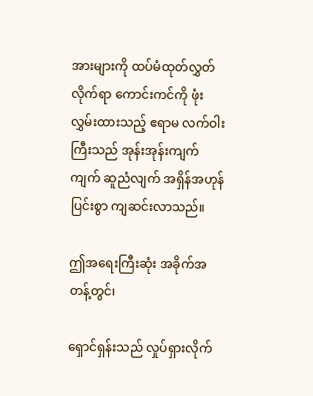အားများကို ထပ်မံထုတ်လွှတ်လိုက်ရာ ကောင်းကင်ကို ဖုံးလွှမ်းထားသည့် ဧရာမ လက်ဝါးကြီးသည် အုန်းအုန်းကျက်ကျက် ဆူညံလျက် အရှိန်အဟုန်ပြင်းစွာ ကျဆင်းလာသည်။

ဤအရေးကြီးဆုံး အခိုက်အတန့်တွင်၊

ရှောင်ရှန်းသည် လှုပ်ရှားလိုက်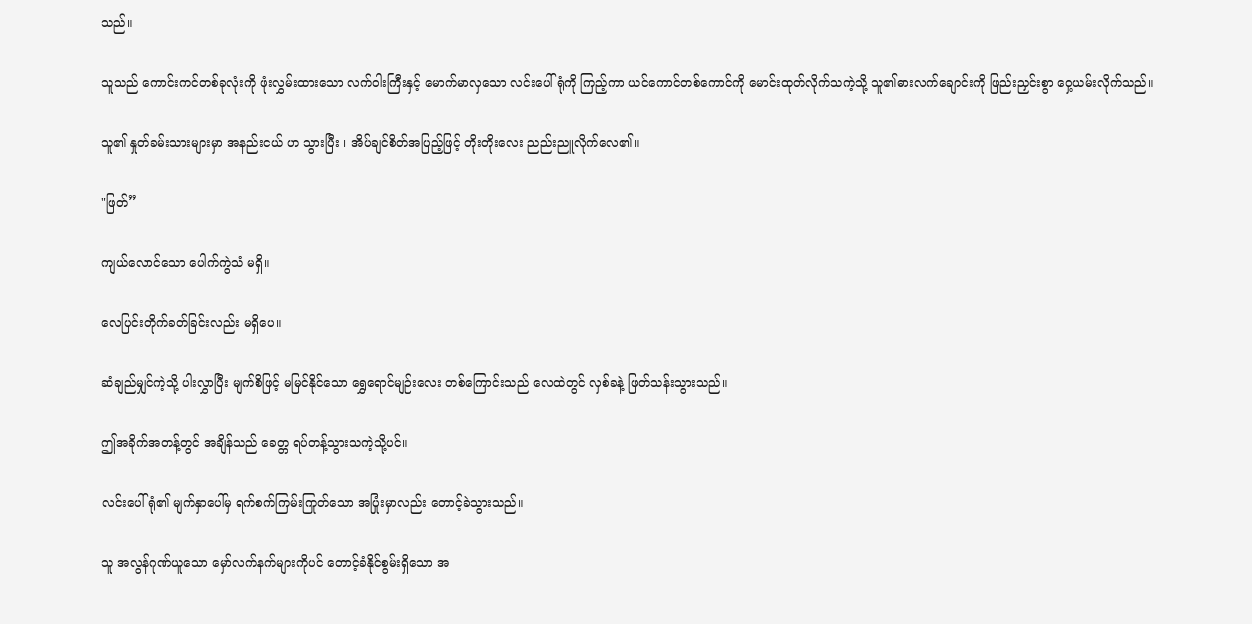သည်။

သူသည် ကောင်းကင်တစ်ခုလုံးကို ဖုံးလွှမ်းထားသော လက်ဝါးကြီးနှင့် မောက်မာလှသော လင်းပေါ်ရုံကို ကြည့်ကာ ယင်ကောင်တစ်ကောင်ကို မောင်းထုတ်လိုက်သကဲ့သို့ သူ၏ဓားလက်ချောင်းကို ဖြည်းညှင်းစွာ ဝှေ့ယမ်းလိုက်သည်။

သူ၏ နှုတ်ခမ်းသားများမှာ အနည်းငယ် ဟ သွားပြီး ၊ အိပ်ချင်စိတ်အပြည့်ဖြင့် တိုးတိုးလေး ညည်းညူလိုက်လေ၏။

"ဖြတ်”

ကျယ်လောင်သော ပေါက်ကွဲသံ မရှိ။

လေပြင်းတိုက်ခတ်ခြင်းလည်း မရှိပေ။

ဆံချည်မျှင်ကဲ့သို့ ပါးလွှာပြီး မျက်စိဖြင့် မမြင်နိုင်သော ရွှေရောင်မျဉ်းလေး တစ်ကြောင်းသည် လေထဲတွင် လှစ်ခနဲ့ ဖြတ်သန်းသွားသည်။

ဤအခိုက်အတန့်တွင် အချိန်သည် ခေတ္တ ရပ်တန့်သွားသကဲ့သို့ပင်။

လင်းပေါ်ရုံ၏ မျက်နှာပေါ်မှ ရက်စက်ကြမ်းကြုတ်သော အပြုံးမှာလည်း တောင့်ခဲသွားသည်။

သူ အလွန်ဂုဏ်ယူသော မှော်လက်နက်များကိုပင် တောင့်ခံနိုင်စွမ်းရှိသော အ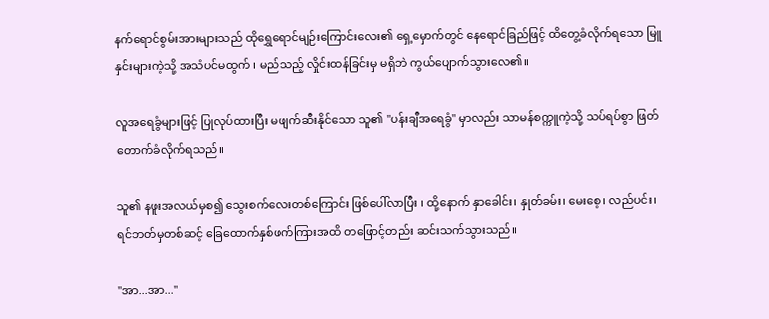နက်ရောင်စွမ်းအားများသည် ထိုရွှေရောင်မျဉ်းကြောင်းလေး၏ ရှေ့မှောက်တွင် နေရောင်ခြည်ဖြင့် ထိတွေ့ခံလိုက်ရသော မြူနှင်းများကဲ့သို့ အသံပင်မထွက် ၊ မည်သည့် လှိုင်းထန်ခြင်းမှ မရှိဘဲ ကွယ်ပျောက်သွားလေ၏။

လူအရေခွံများဖြင့် ပြုလုပ်ထားပြီး မဖျက်ဆီးနိုင်သော သူ၏ "ပန်းချီအရေခွံ" မှာလည်း သာမန်စက္ကူကဲ့သို့ သပ်ရပ်စွာ ဖြတ်တောက်ခံလိုက်ရသည်။

သူ၏ နဖူးအလယ်မှစ၍ သွေးစက်လေးတစ်ကြောင်း ဖြစ်ပေါ်လာပြီး ၊ ထို့နောက် နှာခေါင်း၊ နှုတ်ခမ်း၊ မေးစေ့၊ လည်ပင်း၊ ရင်ဘတ်မှတစ်ဆင့် ခြေထောက်နှစ်ဖက်ကြားအထိ တဖြောင့်တည်း ဆင်းသက်သွားသည်။

"အာ...အာ..."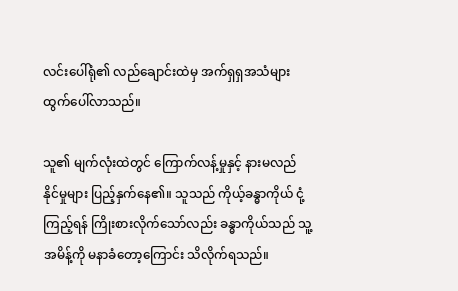လင်းပေါ်ရုံ၏ လည်ချောင်းထဲမှ အက်ရှရှအသံများ ထွက်ပေါ်လာသည်။

သူ၏ မျက်လုံးထဲတွင် ကြောက်လန့်မှုနှင့် နားမလည်နိုင်မှုများ ပြည့်နှက်နေ၏။ သူသည် ကိုယ့်ခန္ဓာကိုယ် ငုံ့ကြည့်ရန် ကြိုးစားလိုက်သော်လည်း ခန္ဓာကိုယ်သည် သူ့အမိန့်ကို မနာခံတော့ကြောင်း သိလိုက်ရသည်။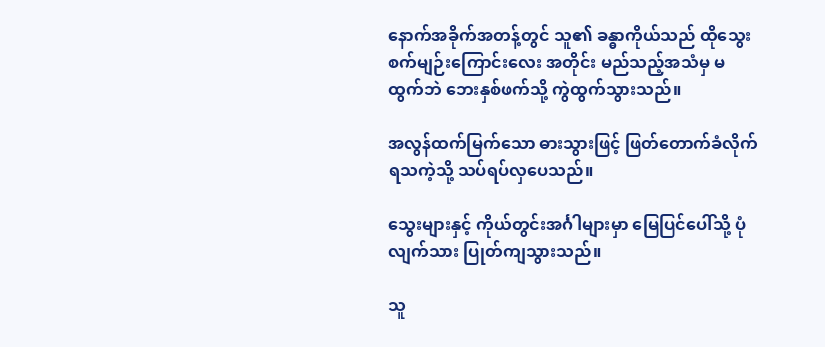နောက်အခိုက်အတန့်တွင် သူ၏ ခန္ဓာကိုယ်သည် ထိုသွေးစက်မျဉ်းကြောင်းလေး အတိုင်း မည်သည့်အသံမှ မထွက်ဘဲ ဘေးနှစ်ဖက်သို့ ကွဲထွက်သွားသည်။

အလွန်ထက်မြက်သော ဓားသွားဖြင့် ဖြတ်တောက်ခံလိုက်ရသကဲ့သို့ သပ်ရပ်လှပေသည်။

သွေးများနှင့် ကိုယ်တွင်းအင်္ဂါများမှာ မြေပြင်ပေါ်သို့ ပုံလျက်သား ပြုတ်ကျသွားသည်။

သူ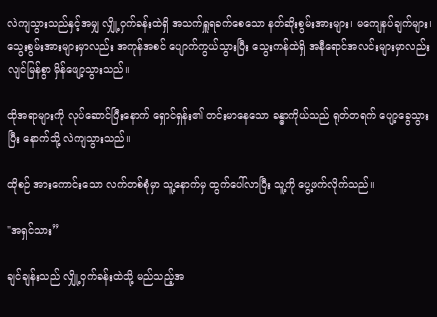လဲကျသွားသည်နှင့်အမျှ လျှို့ဝှက်ခန်းထဲရှိ အသက်ရှူရခက်စေသော နတ်ဆိုးစွမ်းအားများ၊ မကျေနပ်ချက်များ၊ သွေးစွမ်းအားများမှာလည်း အကုန်အစင် ပျောက်ကွယ်သွားပြီး သွေးကန်ထဲရှိ အနီရောင်အလင်းများမှာလည်း လျင်မြန်စွာ မှိန်ဖျော့သွားသည်။

ထိုအရာများကို လုပ်ဆောင်ပြီးနောက် ရှောင်ရှန်း၏ တင်းမာနေသော ခန္ဓာကိုယ်သည် ရုတ်တရက် ပျော့ခွေသွားပြီး နောက်သို့ လဲကျသွားသည်။

ထိုစဉ် အားကောင်းသော လက်တစ်စုံမှာ သူ့နောက်မှ ထွက်ပေါ်လာပြီး သူ့ကို ပွေ့ဖက်လိုက်သည်။

"အရှင်သား”

ချင်ချန်းသည် လျှို့ဝှက်ခန်းထဲသို့ မည်သည့်အ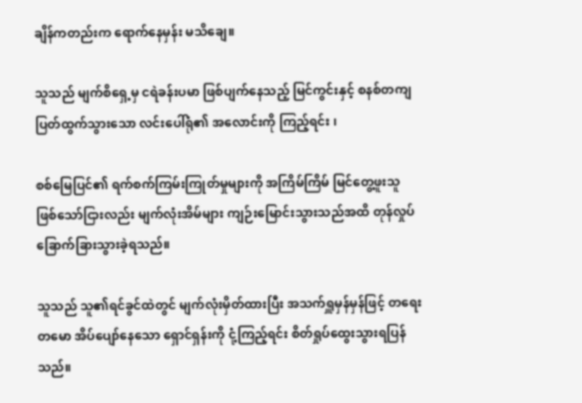ချိန်ကတည်းက ရောက်နေမှန်း မသိချေ။

သူသည် မျက်စိရှေ့မှ ငရဲခန်းပမာ ဖြစ်ပျက်နေသည့် မြင်ကွင်းနှင့် စနစ်တကျ ပြတ်ထွက်သွားသော လင်းပေါ်ရုံ၏ အလောင်းကို ကြည့်ရင်း ၊

စစ်မြေပြင်၏ ရက်စက်ကြမ်းကြုတ်မှုများကို အကြိမ်ကြိမ် မြင်တွေ့ဖူးသူ ဖြစ်သော်ငြားလည်း မျက်လုံးအိမ်များ ကျဉ်းမြောင်းသွားသည်အထိ တုန်လှုပ်ခြောက်ခြားသွားခဲ့ရသည်။

သူသည် သူ၏ရင်ခွင်ထဲတွင် မျက်လုံးမှိတ်ထားပြီး အသက်ရှူမှန်မှန်ဖြင့် တရေးတမော အိပ်ပျော်နေသော ရှောင်ရှန်းကို ငုံ့ကြည့်ရင်း စိတ်ရှုပ်ထွေးသွားရပြန်သည်။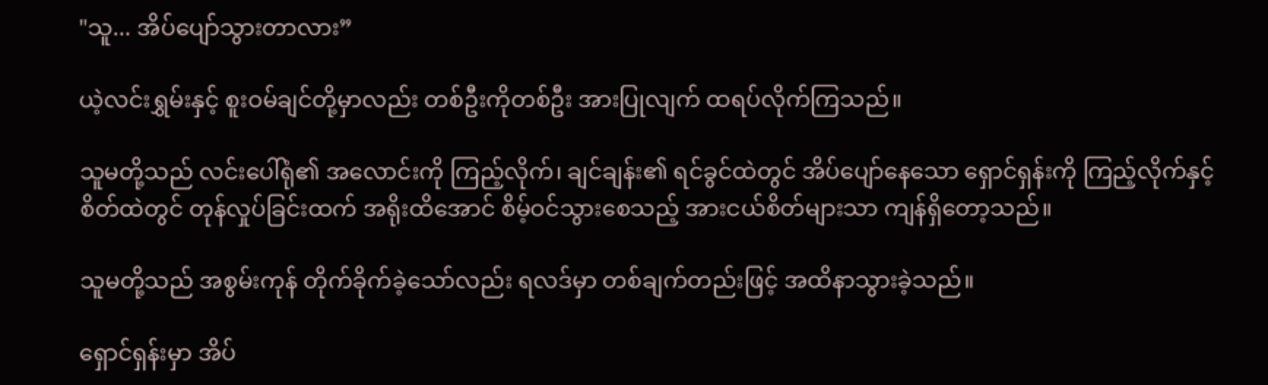"သူ... အိပ်ပျော်သွားတာလား”

ယဲ့လင်းရွှမ်းနှင့် စူးဝမ်ချင်တို့မှာလည်း တစ်ဦးကိုတစ်ဦး အားပြုလျက် ထရပ်လိုက်ကြသည်။

သူမတို့သည် လင်းပေါ်ရုံ၏ အလောင်းကို ကြည့်လိုက်၊ ချင်ချန်း၏ ရင်ခွင်ထဲတွင် အိပ်ပျော်နေသော ရှောင်ရှန်းကို ကြည့်လိုက်နှင့် စိတ်ထဲတွင် တုန်လှုပ်ခြင်းထက် အရိုးထိအောင် စိမ့်ဝင်သွားစေသည့် အားငယ်စိတ်များသာ ကျန်ရှိတော့သည်။

သူမတို့သည် အစွမ်းကုန် တိုက်ခိုက်ခဲ့သော်လည်း ရလဒ်မှာ တစ်ချက်တည်းဖြင့် အထိနာသွားခဲ့သည်။

ရှောင်ရှန်းမှာ အိပ်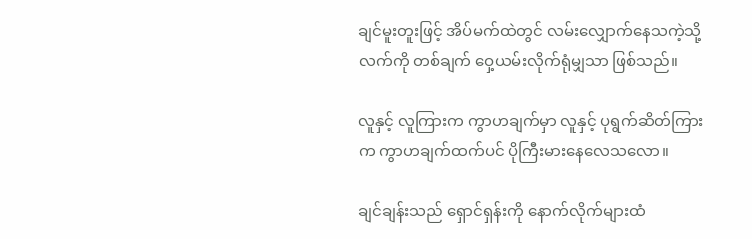ချင်မူးတူးဖြင့် အိပ်မက်ထဲတွင် လမ်းလျှောက်နေသကဲ့သို့ လက်ကို တစ်ချက် ဝှေ့ယမ်းလိုက်ရုံမျှသာ ဖြစ်သည်။

လူနှင့် လူကြားက ကွာဟချက်မှာ လူနှင့် ပုရွက်ဆိတ်ကြားက ကွာဟချက်ထက်ပင် ပိုကြီးမားနေလေသလော။

ချင်ချန်းသည် ရှောင်ရှန်းကို နောက်လိုက်များထံ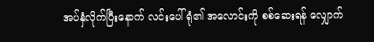အပ်နှံလိုက်ပြီးနောက် လင်းပေါ်ရုံ၏ အလောင်းကို စစ်ဆေးရန် လျှောက်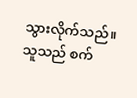သွားလိုက်သည်။ သူသည် စက်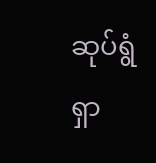ဆုပ်ရွံရှာ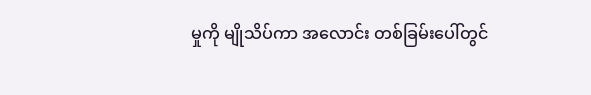မှုကို မျိုသိပ်ကာ အလောင်း တစ်ခြမ်းပေါ်တွင်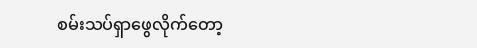စမ်းသပ်ရှာဖွေလိုက်တော့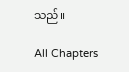သည်။

All Chapters